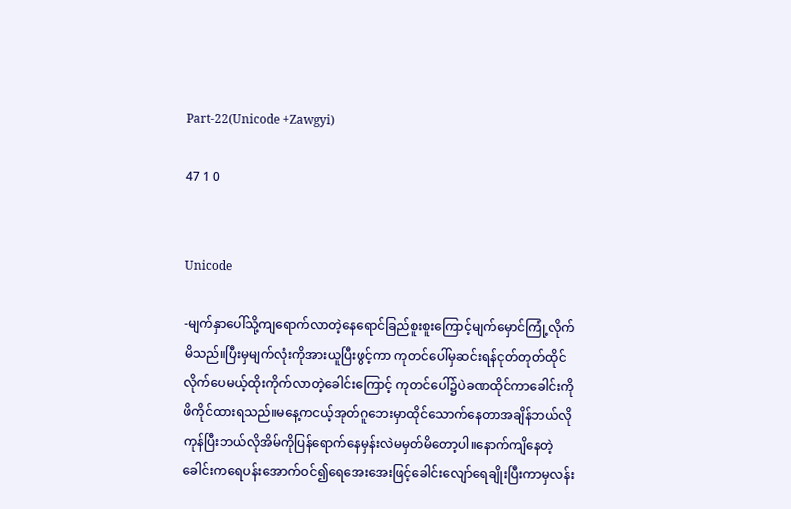Part-22(Unicode +Zawgyi)

47 1 0


Unicode

-မျက်နှာပေါ်သို့ကျရောက်လာတဲ့နေရောင်ခြည်စူးစူးကြောင့်မျက်မှောင်ကြုံ့လိုက်မိသည်။ပြီးမှမျက်လုံးကိုအားယူပြီးဖွင့်ကာ ကုတင်ပေါ်မှဆင်းရန်ငုတ်တုတ်ထိုင်လိုက်ပေမယ့်ထိုးကိုက်လာတဲ့ခေါင်းကြောင့် ကုတင်ပေါ်၌ပဲခဏထိုင်ကာခေါင်းကိုဖိကိုင်ထားရသည်။မနေ့ကငယ့်အုတ်ဂူဘေးမှာထိုင်သောက်နေတာအချိန်ဘယ်လိုကုန်ပြီးဘယ်လိုအိမ်ကိုပြန်ရောက်နေမှန်းလဲမမှတ်မိတော့ပါ။နောက်ကျိနေတဲ့ခေါင်းကရေပန်းအောက်ဝင်၍ရေအေးအေးဖြင့်ခေါင်းလျော်ရေချိုးပြီးကာမှလန်း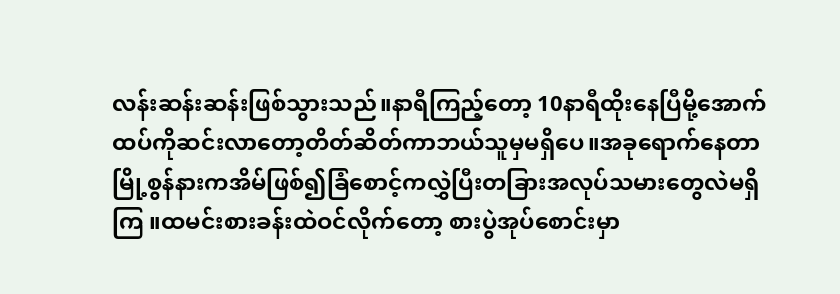လန်းဆန်းဆန်းဖြစ်သွားသည်။နာရီကြည့်တော့ 10နာရီထိုးနေပြီမို့အောက်ထပ်ကိုဆင်းလာတော့တိတ်ဆိတ်ကာဘယ်သူမှမရှိပေ။အခုရောက်နေတာမြို့စွန်နားကအိမ်ဖြစ်၍ခြံစောင့်ကလွှဲပြီးတခြားအလုပ်သမားတွေလဲမရှိကြ ။ထမင်းစားခန်းထဲဝင်လိုက်တော့ စားပွဲအုပ်စောင်းမှာ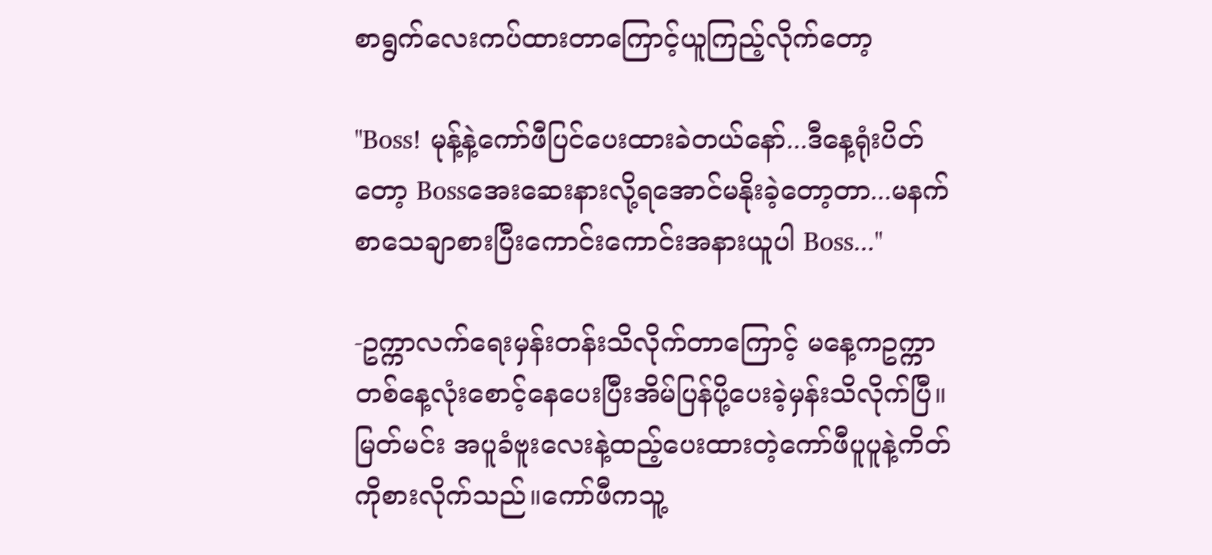စာရွက်လေးကပ်ထားတာကြောင့်ယူကြည့်လိုက်တော့

''Boss! မုန့်နဲ့ကော်ဖီပြင်ပေးထားခဲတယ်နော်...ဒီနေ့ရုံးပိတ်တော့ Bossအေးဆေးနားလို့ရအောင်မနိုးခဲ့တော့တာ...မနက်စာသေချာစားပြီးကောင်းကောင်းအနားယူပါ Boss...''

-ဥက္ကာလက်ရေးမှန်းတန်းသိလိုက်တာကြောင့် မနေ့ကဥက္ကာတစ်နေ့လုံးစောင့်နေပေးပြီးအိမ်ပြန်ပို့ပေးခဲ့မှန်းသိလိုက်ပြီ။မြတ်မင်း အပူခံဗူးလေးနဲ့ထည့်ပေးထားတဲ့ကော်ဖီပူပူနဲ့ကိတ်ကိုစားလိုက်သည်။ကော်ဖီကသူ့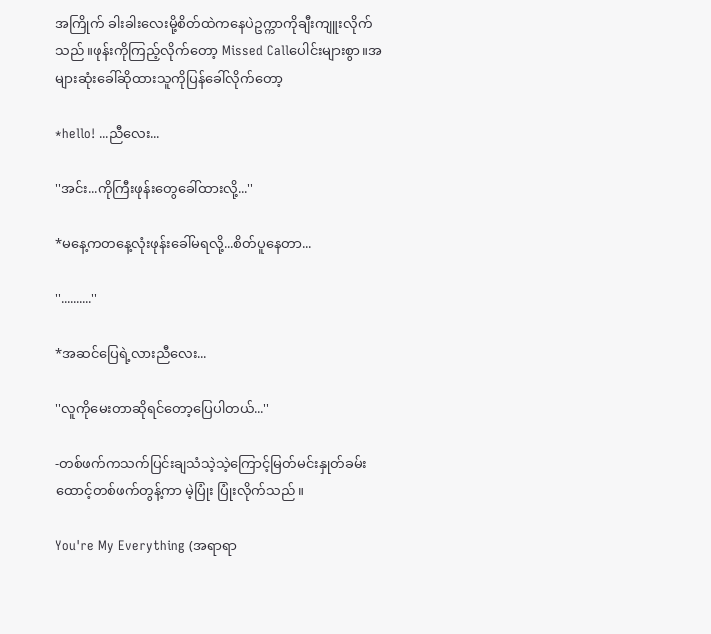အကြိုက် ခါးခါးလေးမို့စိတ်ထဲကနေပဲဥက္ကာကိုချီးကျူးလိုက်သည်။ဖုန်းကိုကြည့်လိုက်တော့ Missed Callပေါင်းများစွာ။အများဆုံးခေါ်ဆိုထားသူကိုပြန်ခေါ်လိုက်တော့

*hello! ...ညီလေး...

''အင်း...ကိုကြီးဖုန်းတွေခေါ်ထားလို့...''

*မနေ့ကတနေ့လုံးဖုန်းခေါ်မရလို့...စိတ်ပူနေတာ...

''..........''

*အဆင်ပြေရဲ့လားညီလေး...

''လူကိုမေးတာဆိုရင်တော့ပြေပါတယ်...''

-တစ်ဖက်ကသက်ပြင်းချသံသဲ့သဲ့ကြောင့်မြတ်မင်းနှုတ်ခမ်းထောင့်တစ်ဖက်တွန့်ကာ မဲ့ပြုံး ပြုံးလိုက်သည်။

You're My Everything (အရာရာ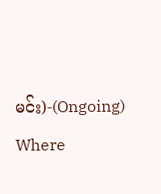မင်း)-(Ongoing) Where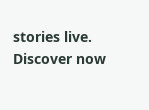stories live. Discover now